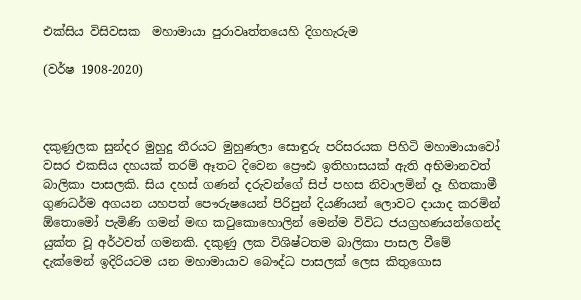එක්සිය විසිවසක  මහාමායා පුරාවෘත්තයෙහි දිගහැරුම

(වර්ෂ 1908-2020)



දකුණුලක සුන්දර මුහුදු තීරයට මුහුණලා සොඳුරු පරිසරයක පිහිටි මහාමායාවෝ වසර එකසිය දහයක් තරම් ඈතට දිවෙන ප්‍රෞඪ ඉතිහාසයක් ඇති අභිමානවත් බාලිකා පාසලකි. සිය දහස් ගණන් දරුවන්ගේ සිප් පහස නිවාලමින් දෑ හිතකාමී ගුණධර්ම අගයන යහපත් පෞරුෂයෙන් පිරිපුන් දියණියන් ලොවට දායාද කරමින් ඕ‍තොමෝ පැමිණි ගමන් මඟ කටුකොහොලින් මෙන්ම විවිධ ජයග්‍රහණයන්ගෙන්ද යුක්ත වූ අර්ථවත් ගමනකි. දකුණු ලක විශිෂ්ටතම බාලිකා පාසල වීමේ දැක්මෙන් ඉදිරියටම යන මහාමායාව බෞද්ධ පාසලක් ලෙස කිතුගොස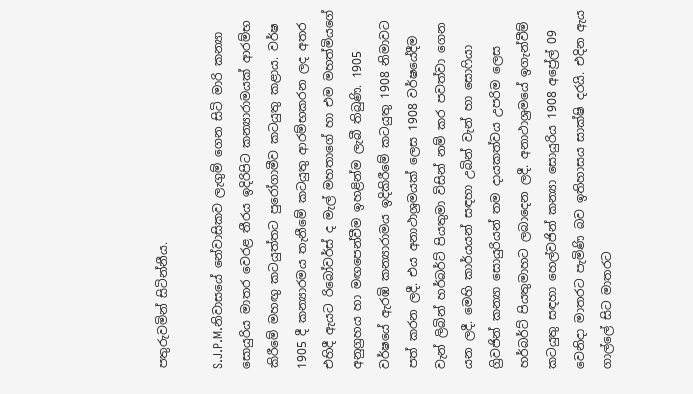පතුරුවමින් සිටින්නීය.

S.J.P.M.නිවාසයේ නේවාසිකව ලැගුම් ගෙන සිටි මාරි කන්‍යා සොයුරිය මාතර වෙරළ තීරය ඉදිරිපිට කන්‍යාරාමයක් ආරම්භ කිරීමේ මහඟු කටයුත්තට පුරෝගාමීව කටයුතු කළාය. වර්ෂ 1905 දී කන්‍යාරමය තැනීමේ කටයුතු ආරම්භකරන ලද අතර එහිදී ඇයට රිබෝවර්ස් ද මැල් මහතාගේ හා එම මහත්මියගේ අනුග්‍රහය හා මඟපෙන්වීම ඉහළින්ම ලැබී තිබුණි. 1905 වර්ෂ‍යේ ඇරඹි කන්‍යාරාමය ඉදිකිරීමේ කටයුතු 1908 නිමාවට පත් කරන ලදී. එය අනාථාශ්‍රමයක් ලෙස 1908 වර්ෂයේදීම වැන් ලිබින් හර්බර්ට් පියතුමා විසින් නම් කර පවත්වා ගෙන යන ලදී. මෙහි කාර්යයන් සඳහා උබින් වැන් හා සොෆියා ග්‍රිවජින් කන්‍යා සොයුරියන් තම දායකත්වය උපරිම ලෙස හර්බර්ට් පියතුමාහට ලබාදෙන ලදී. අනාථාශ්‍රමයේ ඉගැන්වීම් කටයුතු සඳහා හෙල්වජින් කන්‍යා සොයුරිය 1908 අප්‍රේල් 09 වෙනිදා මාතරට පැමිණි බව ඉතිහාසය සාක්ෂි දරයි. එදින ඇය ගාල්ලේ සිට මාතරට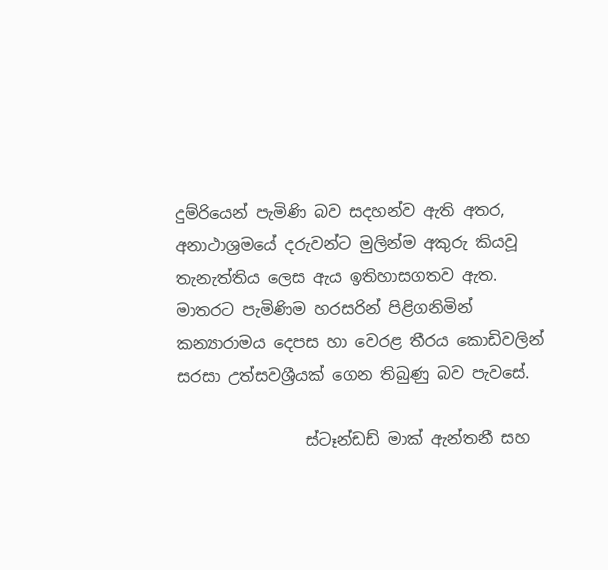දුම්රියෙන් පැමිණි බව සදහන්ව ඇති අතර, අනාථාශ්‍රමයේ දරුවන්ට මුලින්ම අකුරු කියවූ තැනැත්තිය ලෙස ඇය ඉතිහාසගතව ඇත. මාතරට පැමිණිම හරසරින් පිළිගනිමින් කන්‍යාරාමය දෙපස හා වෙරළ තීරය කොඩිවලින් සරසා උත්සවශ්‍රීයක් ගෙන තිබුණු බව පැවසේ.

                ස්ටෑන්ඩඩ් මාක් ඇන්තනී සහ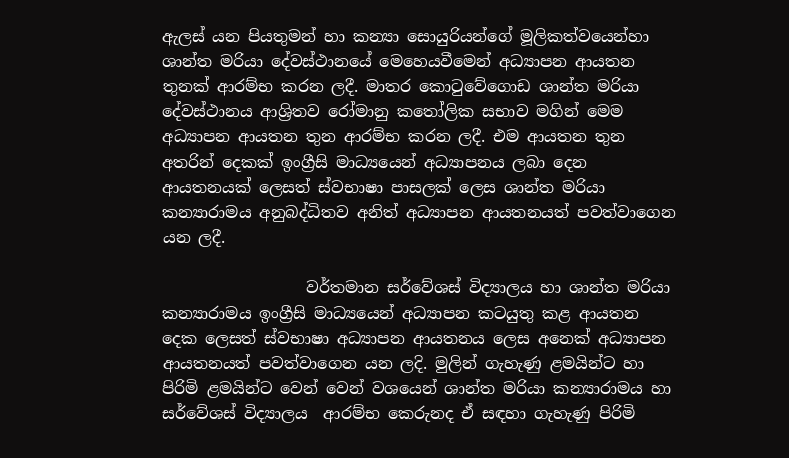ඇලස් යන පියතුමන් හා කන්‍යා සොයුරියන්ගේ මූලිකත්වයෙන්හා ශාන්ත මරියා දේවස්ථානයේ මෙහෙයවීමෙන් අධ්‍යාපන ආයතන තුනක් ආරම්භ කරන ලදී. මාතර කොටුවේගොඩ ශාන්ත මරියා දේවස්ථානය ආශ්‍රිතව රෝමානු කතෝලික සභාව මගින් මෙම අධ්‍යාපන ආයතන තුන ආරම්භ කරන ලදී. එම ආයතන තුන අතරින් දෙකක් ඉංග්‍රීසි මාධ්‍යයෙන් අධ්‍යාපනය ලබා දෙන ආයතනයක් ලෙසත් ස්වභාෂා පාසලක් ලෙස ශාන්ත මරියා කන්‍යාරාමය අනුබද්ධිතව අනිත් අධ්‍යාපන ආයතනයත් පවත්වාගෙන යන ලදී.

                  වර්තමාන සර්වේශස් විද්‍යාලය හා ශාන්ත මරියා කන්‍යාරාමය ඉංග්‍රීසි මාධ්‍යයෙන් අධ්‍යාපන කටයුතු කළ ආයතන දෙක ලෙසත් ස්වභාෂා අධ්‍යාපන ආයතනය ලෙස අනෙක් අධ්‍යාපන ආයතනයත් පවත්වාගෙන යන ලදි. මුලින් ගැහැණු ළමයින්ට හා පිරිමි ළමයින්ට වෙන් වෙන් වශයෙන් ශාන්ත මරියා කන්‍යාරාමය හා සර්වේශස් විද්‍යාලය  ආරම්භ කෙරුනද ඒ සඳහා ගැහැණු පිරිමි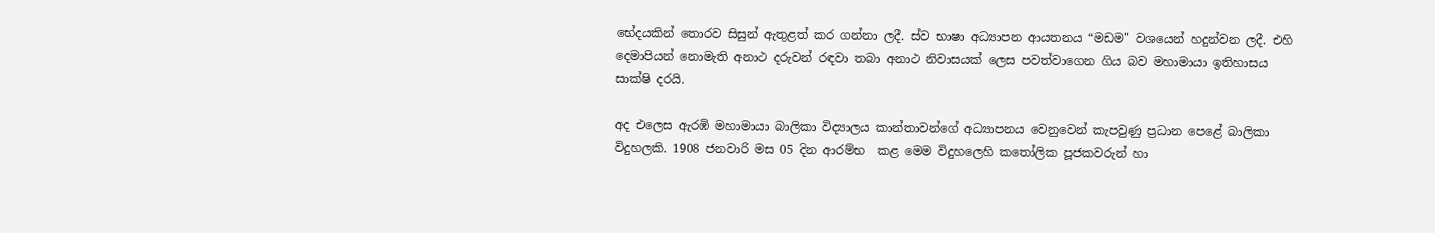භේදයකින් තොරව සිසුන් ඇතුළත් කර ගන්නා ලදී. ස්ව භාෂා අධ්‍යාපන ආයතනය “මඩම" වශයෙන් හදුන්වන ලදී. එහි දෙමාපියන් නොමැති අනාථ දරුවන් රඳවා තබා අනාථ නිවාසයක් ලෙස පවත්වාගෙන ගිය බව මහාමායා ඉතිහාසය සාක්ෂි දරයි.

අද එලෙස ඇරඹි මහාමායා බාලිකා විද්‍යාලය කාන්තාවන්ගේ අධ්‍යාපනය වෙනුවෙන් කැපවුණු ප්‍රධාන පෙළේ බාලිකා විදුහලකි. 1908 ජනවාරි මස 05 දින ආරම්භ  කළ මෙම විදුහලෙහි කතෝලික පූජකවරුන් හා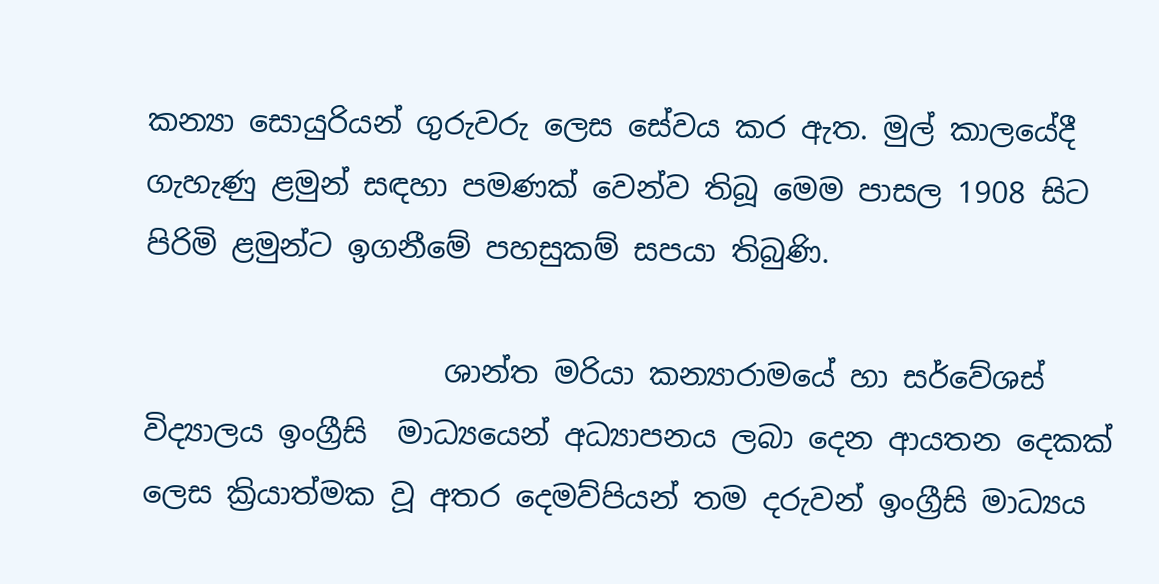කන්‍යා සොයුරියන් ගුරුවරු ලෙස සේවය කර ඇත. මුල් කාලයේදී ගැහැණු ළමුන් සඳහා පමණක් වෙන්ව තිබූ මෙම පාසල 1908 සිට පිරිමි ළමුන්ට ඉගනීමේ පහසුකම් සපයා තිබුණි.

                    ශාන්ත මරියා කන්‍යාරාමයේ හා සර්වේශස්  විද්‍යාලය ඉංග්‍රීසි  මාධ්‍යයෙන් අධ්‍යාපනය ලබා දෙන ආයතන දෙකක් ලෙස ක්‍රියාත්මක වූ අතර දෙමව්පියන් තම දරුවන් ඉංග්‍රීසි මාධ්‍යය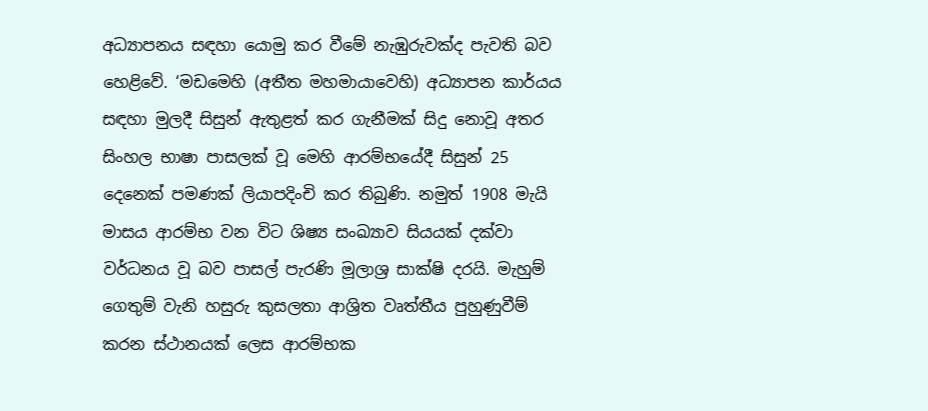අධ්‍යාපනය සඳහා යොමු කර වීමේ නැඹුරුවක්ද පැවති බව හෙළිවේ. ‘මඩමෙහි (අතීත මහමායාවෙහි) අධ්‍යාපන කාර්යය සඳහා මුලදී සිසුන් ඇතුළත් කර ගැනීමක් සිදු නොවූ අතර සිංහල භාෂා පාසලක් වූ මෙහි ආරම්භ‍යේදී සිසුන් 25 දෙනෙක් පමණක් ලියාපදිංචි කර තිබුණි. නමුත් 1908 මැයි මාසය ආරම්භ වන විට ශිෂ්‍ය සංඛ්‍යාව සියයක් දක්වා වර්ධනය වූ බව පාසල් පැරණි මූලාශ්‍ර සාක්ෂි දරයි. මැහුම් ගෙතුම් වැනි හසුරු කුසලතා ආශ්‍රිත වෘත්තීය පුහුණුවීම් කරන ස්ථානයක් ලෙස ආරම්භක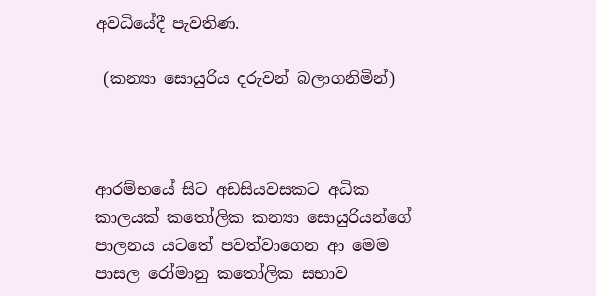අවධියේදී පැවතිණ.

 (කන්‍යා සොයුරිය දරුවන් බලාගනිමින්)



ආරම්භයේ සිට අඩසියවසකට අධික කාලයක් කතෝලික කන්‍යා සොයුරියන්ගේ පාලනය යටතේ පවත්වාගෙන ආ මෙම පාසල රෝමානු කතෝලික සභාව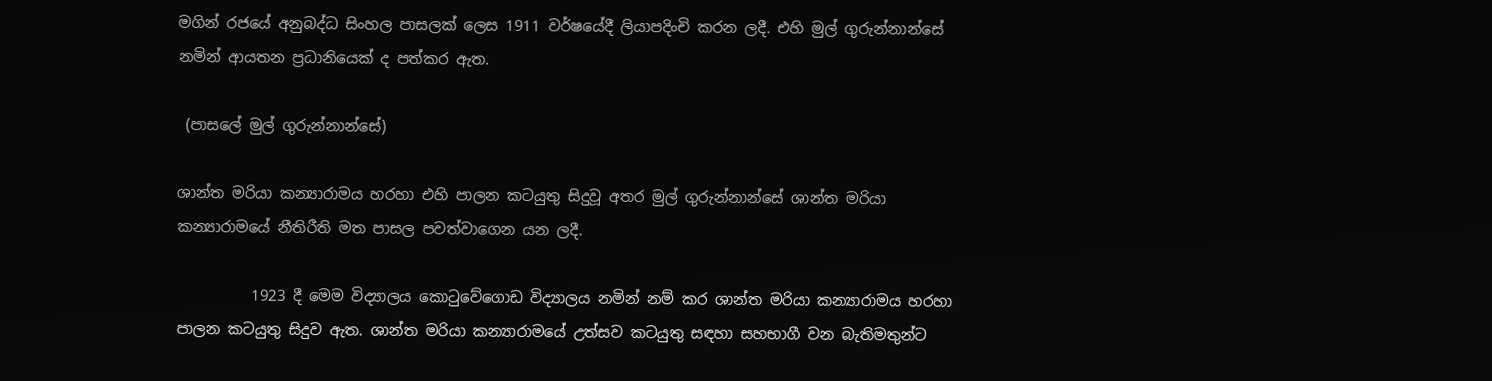මගින් රජයේ අනුබද්ධ සිංහල පාසලක් ලෙස 1911 වර්ෂයේදී ලියාපදිංචි කරන ලදී. එහි මුල් ගුරුන්නාන්සේ නමින් ආයතන ප්‍රධානියෙක් ද පත්කර ඇත.

 (පාසලේ මුල් ගුරුන්නාන්සේ)

ශාන්ත මරියා කන්‍යාරාමය හරහා එහි පාලන කටයුතු සිදුවූ අතර මුල් ගුරුන්නාන්සේ ශාන්ත මරියා කන්‍යාරාමයේ නීතිරීති මත පාසල පවත්වාගෙන යන ලදී.

          1923 දී මෙම විද්‍යාලය කොටුවේගොඩ විද්‍යාලය නමින් නම් කර ශාන්ත මරියා කන්‍යාරාමය හරහා පාලන කටයුතු සිදුව ඇත. ශාන්ත මරියා කන්‍යාරාමයේ උත්සව කටයුතු සඳහා සහභාගී වන බැතිමතුන්ට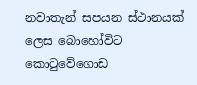නවාතැන් සපයන ස්ථානයක් ලෙස බොහෝවිට කොටුවේගොඩ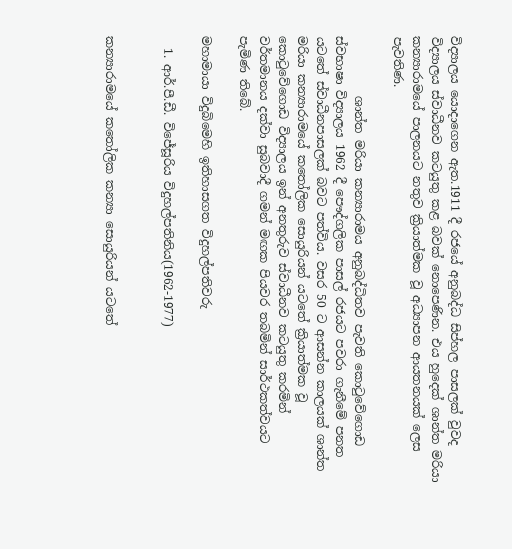විද්‍යාලය යොදාගෙන ඇත.1911 දී රජයේ අනුබද්ධ සිප්හල පාසලක් වුවද විද්‍යාලය ස්වාධීනව කටයුතු කළ බවක් නොපෙණින. එය හුදෙක් ශාන්ත මරියා කන්‍යාරාමයේ පාලනයට නතුව ක්‍රියාත්මක වූ අධ්‍යාපන ආයතනයක් ලෙස පැවතිණ.

          ශාන්ත මරියා කන්‍යාරාමය අනුබද්ධිතව පැවති කොටුවේගොඩ ස්වභාෂා විද්‍යාලය 1962 දී පෞද්ගලික පාසල් රජයට පවරා ගැනීමේ පනත යටතේ ස්වාධීනපාසලක් බවට පත්විය. වසර 50 ට ආසන්න කාලයක් ශාන්ත මරියා කන්‍යාරාමයේ කතෝලික සොයුරියන් යටතේ ක්‍රියාත්මක වූ කොටුවේගොඩ විද්‍යාලය ඉන් අනතුරුව ස්වාධීනව කටයුතු කරමින් වර්තමානය දක්වා සුබවාදී ගමන් මඟක පියවර තබමින් සාර්ථකත්වයට පැමිණ තිබේ.

මහාමායා විදුබිමෙහි ඉතිහාසගත විදුහල්පතිවරු

  1. ආර්.පී.ඩී. විජේසූරිය විදුහල්පතිනිය(1962-1977)


කන්‍යාරාමයේ කතෝලික කන්‍යා සොයුරියන් යටතේ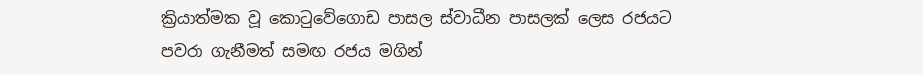ක්‍රියාත්මක වූ කොටුවේගොඩ පාසල ස්වාධීන පාසලක් ලෙස රජයට පවරා ගැනීමත් සමඟ රජය මගින්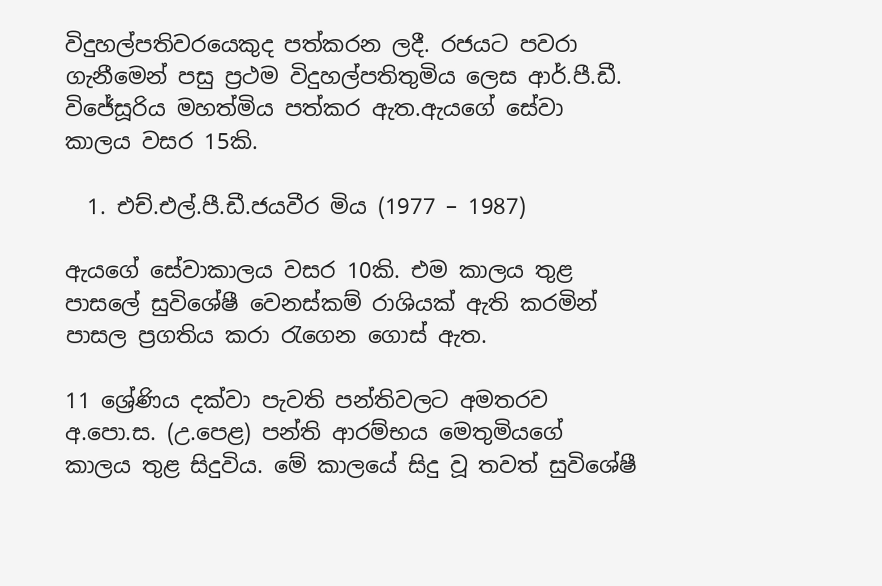විදුහල්පතිවරයෙකුද පත්කරන ලදී. රජයට පවරා ගැනීමෙන් පසු ප්‍රථම විදුහල්පතිතුමිය ලෙස ආර්.පී.ඩී. විජේසූරිය මහත්මිය පත්කර ඇත.ඇයගේ සේවා කාලය වසර 15කි.

  1. එච්.එල්.පී.ඩී.ජයවීර මිය (1977 – 1987)

ඇයගේ සේවාකාලය වසර 10කි. එම කාලය තුළ පාසලේ සුවිශේෂී වෙනස්කම් රාශියක් ඇති කරමින් පාසල ප්‍රගතිය කරා රැගෙන ගොස් ඇත.

11 ශ්‍රේණිය දක්වා පැවති පන්තිවලට අමතරව අ.පො.ස. (උ.පෙළ) පන්ති ආරම්භය මෙතුමියගේ කාලය තුළ සිදුවිය. මේ කාලයේ සිදු වූ තවත් සුවිශේෂී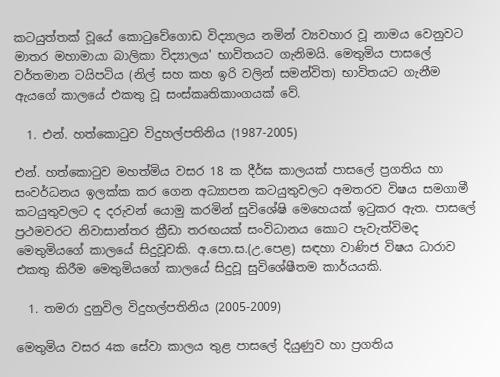කටයුත්තක් වූයේ කොටුවේගොඩ විද්‍යාලය නමින් ව්‍යවහාර වූ නාමය වෙනුවට මාතර මහාමායා බාලිකා විද්‍යාලය' භාවිතයට ගැනිමයි. මෙතුමිය පාසලේ වර්තමාන ටයිපටිය (නිල් සහ කහ ඉරි වලින් සමන්විත) භාවිතයට ගැනීම ඇයගේ කාලයේ එකතු වූ සංස්කෘතිකාංගයක් වේ.

  1. එන්. හත්කොටුව විදුහල්පතිනිය (1987-2005)

එන්. හත්කොටුව මහත්මිය වසර 18 ක දීර්ඝ කාලයක් පාසලේ ප්‍රගතිය හා සංවර්ධනය ඉලක්ක කර ගෙන අධ්‍යාපන කටයුතුවලට අමතරව විෂය සමගාමී කටයුතුවලට ද දරුවන් යොමු කරමින් සුවිශේෂි මෙහෙයක් ඉටුකර ඇත. පාසලේ ප්‍රථමවරට නිවාසාන්තර ක්‍රීඩා තරඟයක් සංවිධානය කොට පැවැත්විමද මෙතුමියගේ කාලයේ සිදුවූවකි. අ.පො.ස.(උ.පෙළ) සඳහා වාණිජ විෂය ධාරාව එකතු කිරීම මෙතුමියගේ කාලයේ සිදුවූ සුවිශේෂීතම කාර්යයකි.

  1. තමරා දුනුවිල විදුහල්පතිනිය (2005-2009)

මෙතුමිය වසර 4ක සේවා කාලය තුළ පාසලේ දියුණුව හා ප්‍රගතිය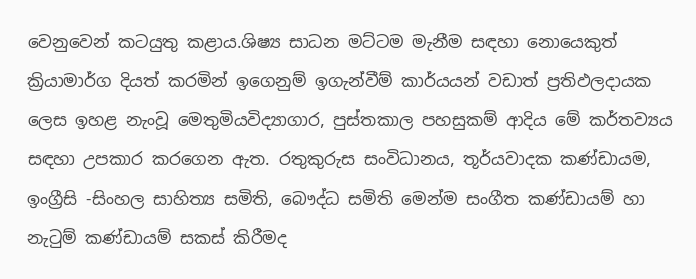වෙනුවෙන් කටයුතු කළාය.ශිෂ්‍ය සාධන මට්ටම මැනීම සඳහා නොයෙකුත් ක්‍රියාමාර්ග දියත් කරමින් ඉගෙනුම් ඉගැන්වීම් කාර්යයන් වඩාත් ප්‍රතිඵලදායක ලෙස ඉහළ නැංවූ මෙතුමියවිද්‍යාගාර, පුස්තකාල පහසුකම් ආදිය මේ කර්තව්‍යය සඳහා උපකාර කරගෙන ඇත. රතුකුරුස සංවිධානය, තූර්යවාදක කණ්ඩායම, ඉංග්‍රීසි -සිංහල සාහිත්‍ය සමිති, බෞද්ධ සමිති මෙන්ම සංගීත කණ්ඩායම් හා නැටුම් කණ්ඩායම් සකස් කිරීමද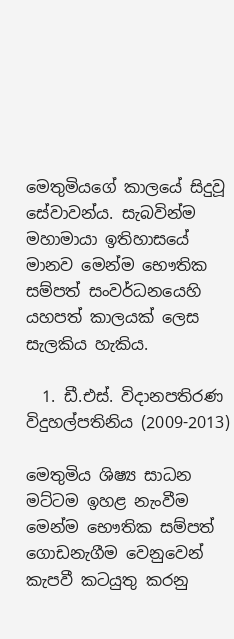මෙතුමියගේ කාලයේ සිදුවූ සේවාවන්ය. සැබවින්ම මහාමායා ඉතිහාසයේ මානව මෙන්ම භෞතික සම්පත් සංවර්ධනයෙහි යහපත් කාලයක් ලෙස සැලකිය හැකිය.

  1. ඩී.එස්. විදානපතිරණ විදුහල්පතිනිය (2009-2013)

මෙතුමිය ශිෂ්‍ය සාධන මට්ටම ඉහළ නැංවීම මෙන්ම භෞතික සම්පත් ගොඩනැගීම වෙනුවෙන් කැපවී කටයුතු කරනු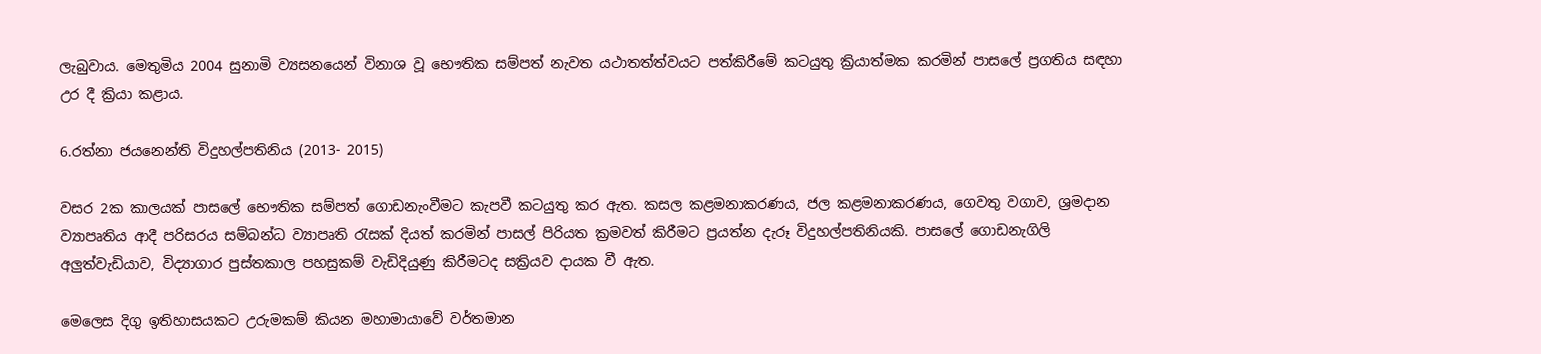ලැබුවාය. මෙතුමිය 2004 සුනාමි ව්‍යසනයෙන් විනාශ වූ භෞතික සම්පත් නැවත යථාතත්ත්වයට පත්කිරීමේ කටයුතු ක්‍රියාත්මක කරමින් පාසලේ ප්‍රගතිය සඳහා උර දී ක්‍රියා කළාය.

6.රත්නා ජයනෙන්ති විදුහල්පතිනිය (2013- 2015)

වසර 2ක කාලයක් පාසලේ භෞතික සම්පත් ගොඩනැංවීමට කැපවී කටයුතු කර ඇත. කසල කළමනාකරණය, ජල කළමනාකරණය, ගෙවතු වගාව, ශ්‍රමදාන ව්‍යාපෘතිය ආදී පරිසරය සම්බන්ධ ව්‍යාපෘති රැසක් දියත් කරමින් පාසල් පිරියත ක්‍රමවත් කිරීමට ප්‍රයත්න දැරූ විදුහල්පතිනියකි. පාසලේ ගොඩනැගිලි අලුත්වැඩියාව, විද්‍යාගාර පුස්තකාල පහසුකම් වැඩිදියුණු කිරීමටද සක්‍රියව දායක වී ඇත.

මෙලෙස දිගු ඉතිහාසයකට උරුමකම් කියන මහාමායාවේ වර්තමාන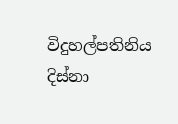විදුහල්පතිනිය දිස්නා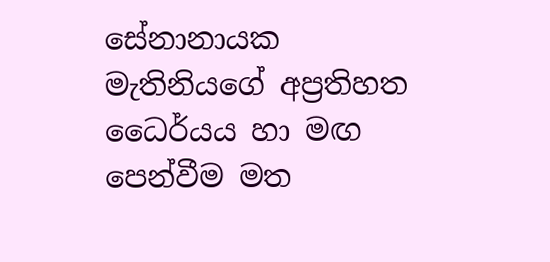සේනානායක මැතිනියගේ අප්‍රතිහත ධෛර්යය හා මඟ පෙන්වීම මත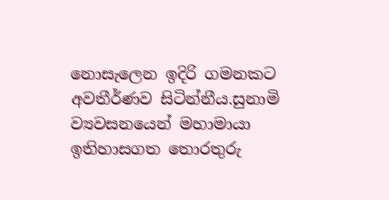නොසැලෙන ඉදිරි ගමනකට අවතීර්ණව සිටින්නීය.සුනාමි ව්‍යවසනයෙන් මහාමායා ඉතිහාසගත තොරතුරු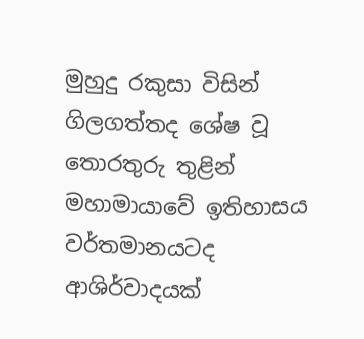මුහුදු රකුසා විසින් ගිලගත්තද ශේෂ වූ තොරතුරු තුළින් මහාමායාවේ ඉතිහාසය වර්තමානයටද ආශිර්වාදයක්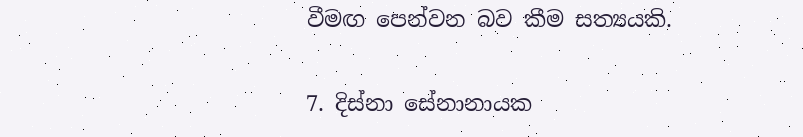වීමඟ පෙන්වන බව කීම සත්‍යයකි.

7. දිස්නා සේනානායක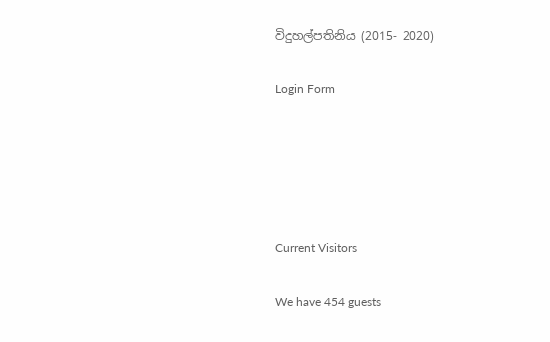විදුහල්පතිනිය (2015- 2020)

Login Form





Current Visitors

We have 454 guests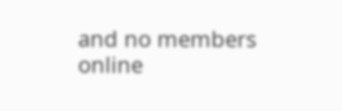and no members online